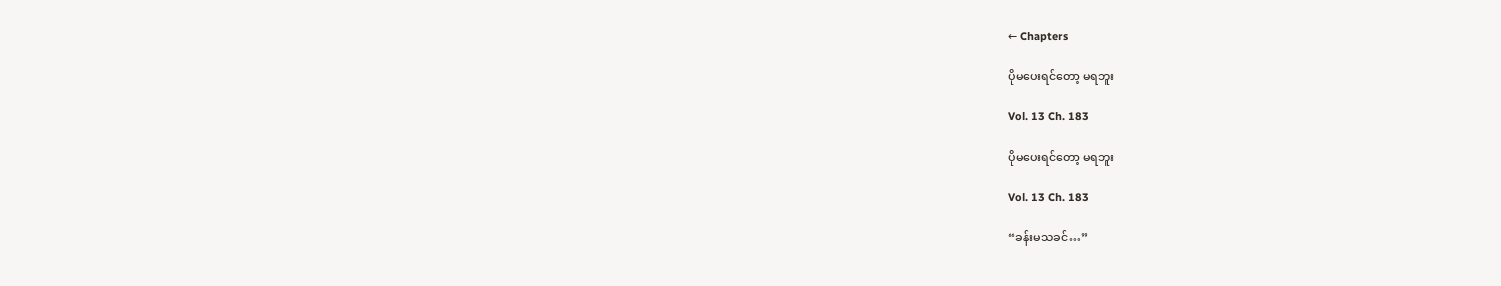← Chapters

ပိုမပေးရင်တော့ မရဘူး

Vol. 13 Ch. 183

ပိုမပေးရင်တော့ မရဘူး

Vol. 13 Ch. 183

“ခန်းမသခင်…”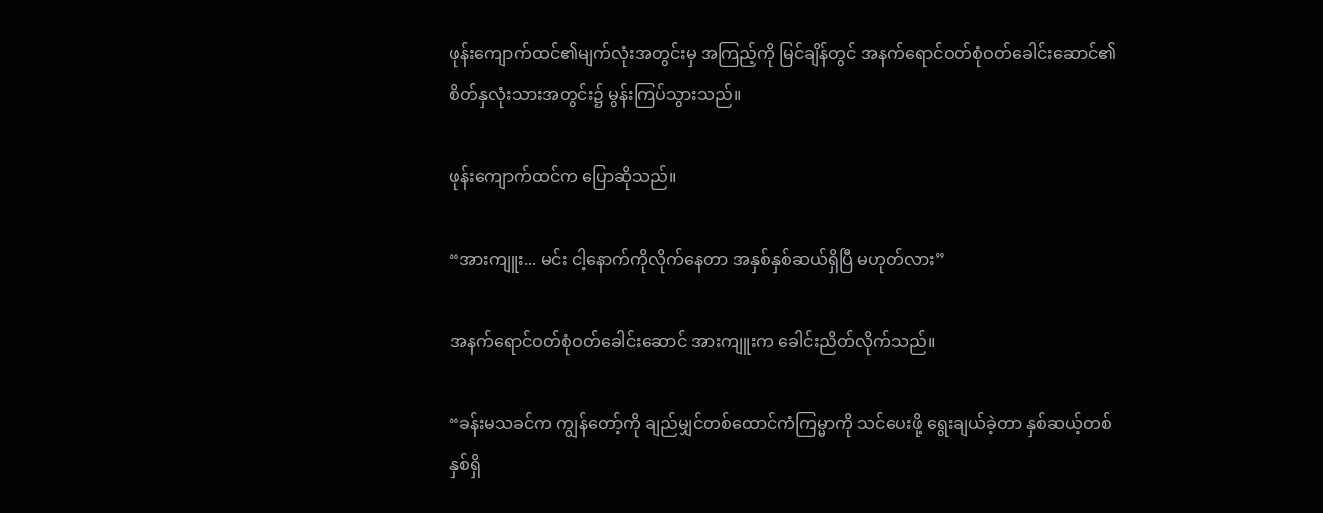ဖုန်းကျောက်ထင်၏မျက်လုံးအတွင်းမှ အကြည့်ကို မြင်ချိန်တွင် အနက်ရောင်ဝတ်စုံဝတ်ခေါင်းဆောင်၏ စိတ်နှလုံးသားအတွင်း၌ မွန်းကြပ်သွားသည်။

ဖုန်းကျောက်ထင်က ပြောဆိုသည်။

“အားကျူး... မင်း ငါ့နောက်ကိုလိုက်နေတာ အနှစ်နှစ်ဆယ်ရှိပြီ မဟုတ်လား”

အနက်ရောင်ဝတ်စုံဝတ်ခေါင်းဆောင် အားကျူးက ခေါင်းညိတ်လိုက်သည်။

“ခန်းမသခင်က ကျွန်တော့်ကို ချည်မျှင်တစ်ထောင်ကံကြမ္မာကို သင်ပေးဖို့ ရွေးချယ်ခဲ့တာ နှစ်ဆယ့်တစ်နှစ်ရှိ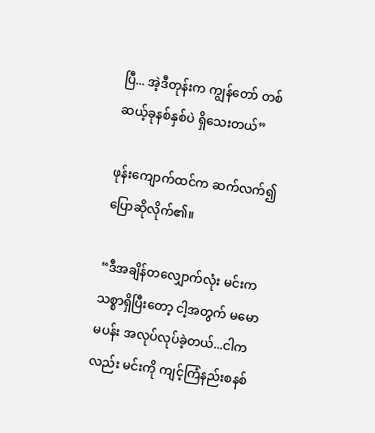ပြီ... အဲ့ဒီတုန်းက ကျွန်တော် တစ်ဆယ့်ခုနစ်နှစ်ပဲ ရှိသေးတယ်”

ဖုန်းကျောက်ထင်က ဆက်လက်၍ ပြောဆိုလိုက်၏။

“ဒီအချိန်တလျှောက်လုံး မင်းက သစ္စာရှိပြီးတော့ ငါ့အတွက် မမောမပန်း အလုပ်လုပ်ခဲ့တယ်...ငါကလည်း မင်းကို ကျင့်ကြံနည်းစနစ်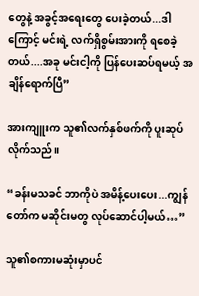တွေနဲ့ အခွင့်အရေးတွေ ပေးခဲ့တယ်...ဒါကြောင့် မင်းရဲ့ လက်ရှိစွမ်းအားကို ရစေခဲ့တယ်....အခု မင်းငါ့ကို ပြန်ပေးဆပ်ရမယ့် အချိန်ရောက်ပြီ”

အားကျူးက သူ၏လက်နှစ်ဖက်ကို ပူးဆုပ်လိုက်သည်။

“ခန်းမသခင် ဘာကိုပဲ အမိန့်ပေးပေး...ကျွန်တော်က မဆိုင်းမတွ လုပ်ဆောင်ပါ့မယ်…”

သူ၏စကားမဆုံးမှာပင်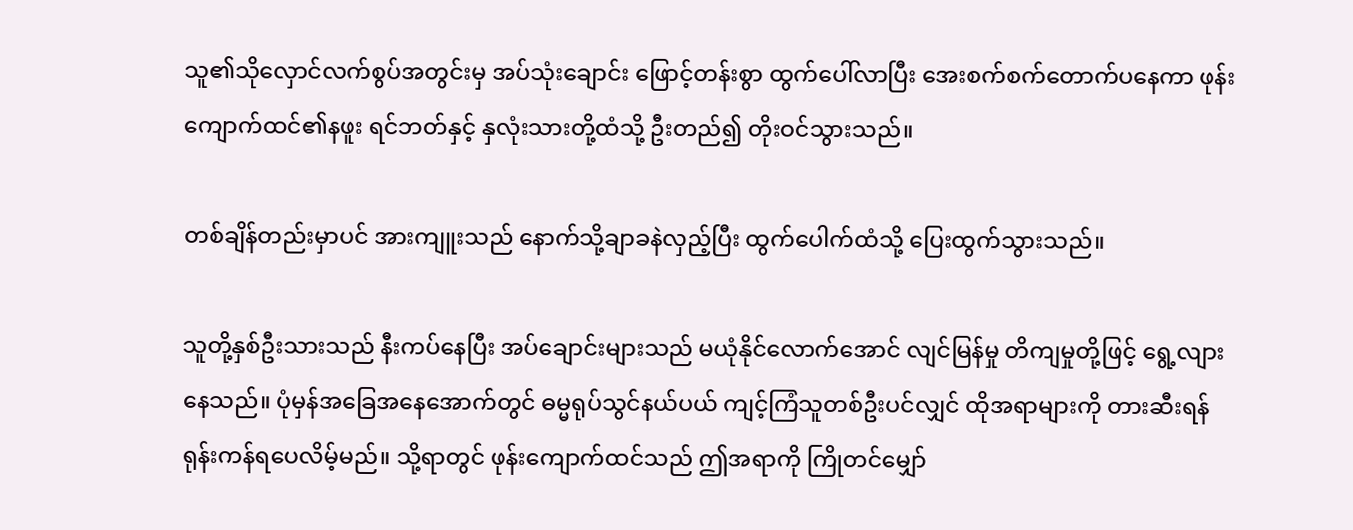သူ၏သိုလှောင်လက်စွပ်အတွင်းမှ အပ်သုံးချောင်း ဖြောင့်တန်းစွာ ထွက်ပေါ်လာပြီး အေးစက်စက်တောက်ပနေကာ ဖုန်းကျောက်ထင်၏နဖူး ရင်ဘတ်နှင့် နှလုံးသားတို့ထံသို့ ဦးတည်၍ တိုးဝင်သွားသည်။

တစ်ချိန်တည်းမှာပင် အားကျူးသည် နောက်သို့ချာခနဲလှည့်ပြီး ထွက်ပေါက်ထံသို့ ပြေးထွက်သွားသည်။

သူတို့နှစ်ဦးသားသည် နီးကပ်နေပြီး အပ်ချောင်းများသည် မယုံနိုင်လောက်အောင် လျင်မြန်မှု တိကျမှုတို့ဖြင့် ရွေ့လျားနေသည်။ ပုံမှန်အခြေအနေအောက်တွင် ဓမ္မရုပ်သွင်နယ်ပယ် ကျင့်ကြံသူတစ်ဦးပင်လျှင် ထိုအရာများကို တားဆီးရန် ရုန်းကန်ရပေလိမ့်မည်။ သို့ရာတွင် ဖုန်းကျောက်ထင်သည် ဤအရာကို ကြိုတင်မျှော်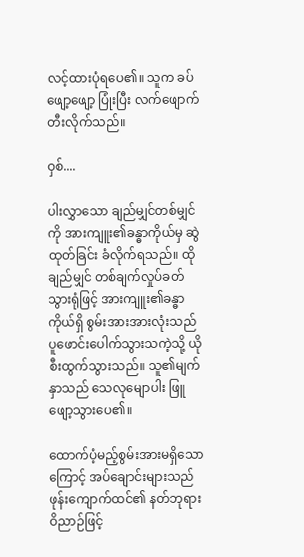လင့်ထားပုံရပေ၏။ သူက ခပ်ဖျော့ဖျော့ ပြုံးပြီး လက်ဖျောက်တီးလိုက်သည်။

ဝှစ်....

ပါးလွှာသော ချည်မျှင်တစ်မျှင်ကို အားကျူး၏ခန္ဓာကိုယ်မှ ဆွဲထုတ်ခြင်း ခံလိုက်ရသည်။ ထိုချည်မျှင် တစ်ချက်လှုပ်ခတ်သွားရုံဖြင့် အားကျူး၏ခန္ဓာကိုယ်ရှိ စွမ်းအားအားလုံးသည် ပူဖောင်းပေါက်သွားသကဲ့သို့ ယိုစီးထွက်သွားသည်။ သူ၏မျက်နှာသည် သေလုမျောပါး ဖြူဖျော့သွားပေ၏။

ထောက်ပံ့မည့်စွမ်းအားမရှိသောကြောင့် အပ်ချောင်းများသည် ဖုန်းကျောက်ထင်၏ နတ်ဘုရားဝိညာဉ်ဖြင့်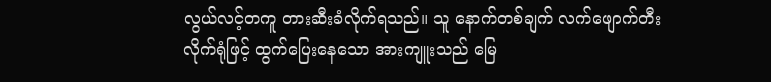လွယ်လင့်တကူ တားဆီးခံလိုက်ရသည်။ သူ နောက်တစ်ချက် လက်ဖျောက်တီးလိုက်ရုံဖြင့် ထွက်ပြေးနေသော အားကျူးသည် မြေ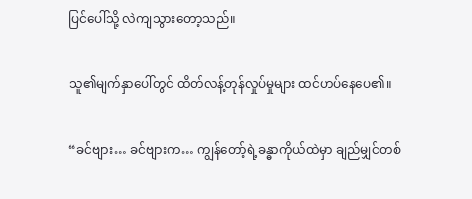ပြင်ပေါ်သို့ လဲကျသွားတော့သည်။

သူ၏မျက်နှာပေါ်တွင် ထိတ်လန့်တုန်လှုပ်မှုများ ထင်ဟပ်နေပေ၏။

“ခင်ဗျား… ခင်ဗျားက… ကျွန်တော့်ရဲ့ခန္ဓာကိုယ်ထဲမှာ ချည်မျှင်တစ်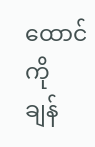ထောင်ကို ချန်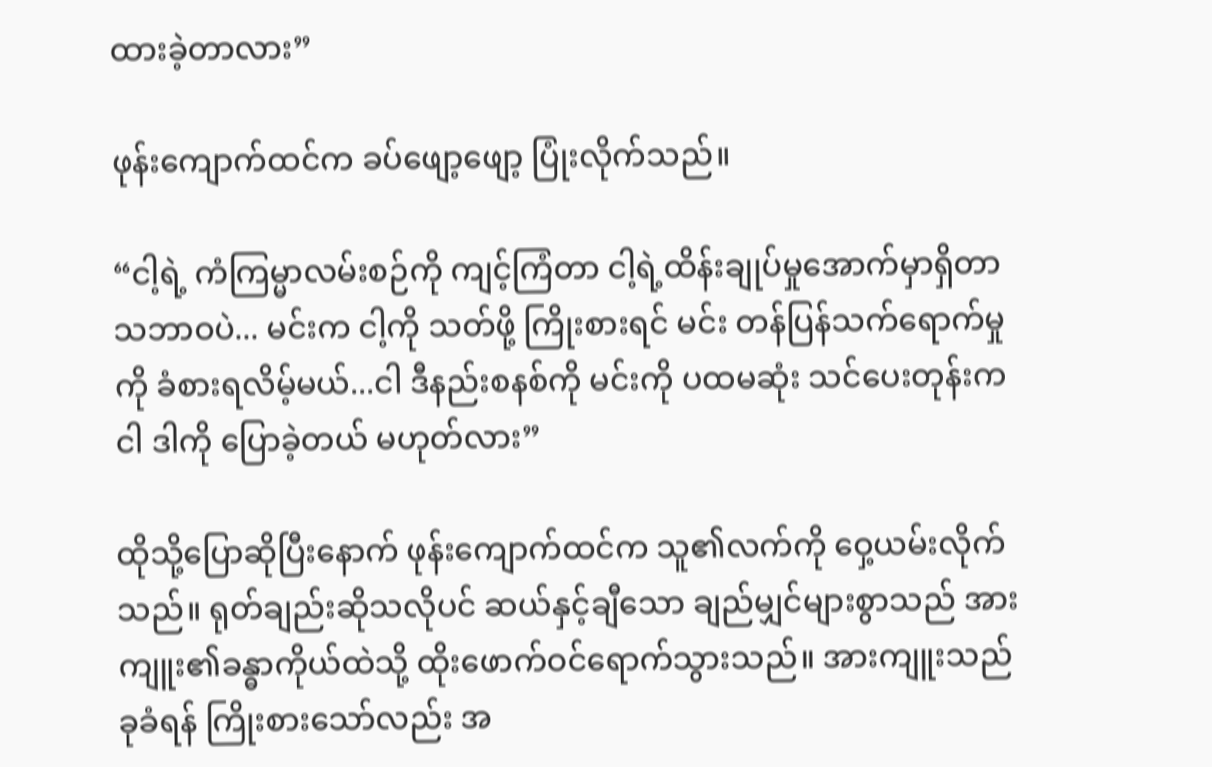ထားခဲ့တာလား”

ဖုန်းကျောက်ထင်က ခပ်ဖျော့ဖျော့ ပြုံးလိုက်သည်။

“ငါ့ရဲ့ ကံကြမ္မာလမ်းစဉ်ကို ကျင့်ကြံတာ ငါ့ရဲ့ထိန်းချုပ်မှုအောက်မှာရှိတာ သဘာဝပဲ... မင်းက ငါ့ကို သတ်ဖို့ ကြိုးစားရင် မင်း တန်ပြန်သက်ရောက်မှုကို ခံစားရလိမ့်မယ်...ငါ ဒီနည်းစနစ်ကို မင်းကို ပထမဆုံး သင်ပေးတုန်းက ငါ ဒါကို ပြောခဲ့တယ် မဟုတ်လား”

ထိုသို့ပြောဆိုပြီးနောက် ဖုန်းကျောက်ထင်က သူ၏လက်ကို ဝှေ့ယမ်းလိုက်သည်။ ရုတ်ချည်းဆိုသလိုပင် ဆယ်နှင့်ချီသော ချည်မျှင်များစွာသည် အားကျူး၏ခန္ဓာကိုယ်ထဲသို့ ထိုးဖောက်ဝင်ရောက်သွားသည်။ အားကျူးသည် ခုခံရန် ကြိုးစားသော်လည်း အ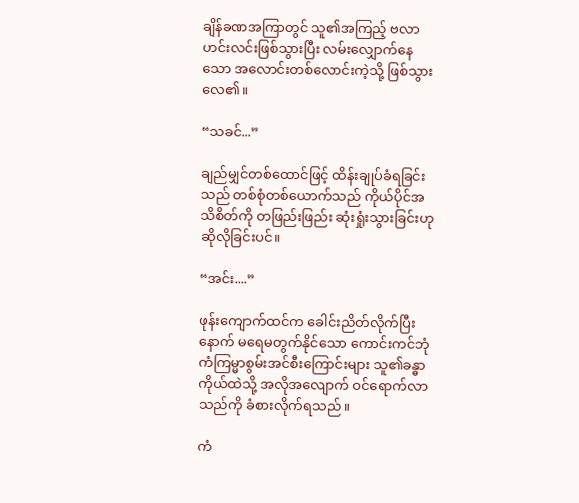ချိန်ခဏအကြာတွင် သူ၏အကြည့် ဗလာဟင်းလင်းဖြစ်သွားပြီး လမ်းလျှောက်နေသော အလောင်းတစ်လောင်းကဲ့သို့ ဖြစ်သွားလေ၏။

“သခင်...”

ချည်မျှင်တစ်ထောင်ဖြင့် ထိန်းချုပ်ခံရခြင်းသည် တစ်စုံတစ်ယောက်သည် ကိုယ်ပိုင်အသိစိတ်ကို တဖြည်းဖြည်း ဆုံးရှုံးသွားခြင်းဟု ဆိုလိုခြင်းပင်။

“အင်း....”

ဖုန်းကျောက်ထင်က ခေါင်းညိတ်လိုက်ပြီးနောက် မရေမတွက်နိုင်သော ကောင်းကင်ဘုံကံကြမ္မာစွမ်းအင်စီးကြောင်းများ သူ၏ခန္ဓာကိုယ်ထဲသို့ အလိုအလျောက် ဝင်ရောက်လာသည်ကို ခံစားလိုက်ရသည်။

ကံ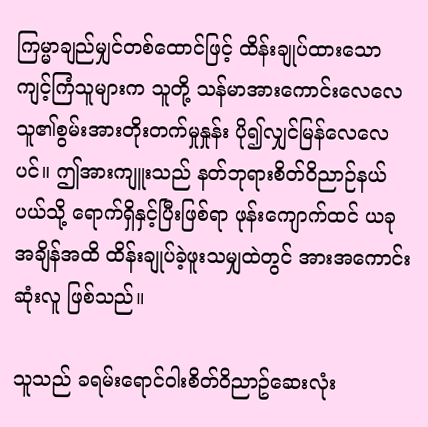ကြမ္မာချည်မျှင်တစ်ထောင်ဖြင့် ထိန်းချုပ်ထားသော ကျင့်ကြံသူများက သူတို့ သန်မာအားကောင်းလေလေ သူ၏စွမ်းအားတိုးတက်မှုနှုန်း ပို၍လျှင်မြန်လေလေပင်။ ဤအားကျူးသည် နတ်ဘုရားစိတ်ဝိညာဉ်နယ်ပယ်သို့ ရောက်ရှိနှင့်ပြီးဖြစ်ရာ ဖုန်းကျောက်ထင် ယခုအချိန်အထိ ထိန်းချုပ်ခဲ့ဖူးသမျှထဲတွင် အားအကောင်းဆုံးလူ ဖြစ်သည်။

သူသည် ခရမ်းရောင်ဝါးစိတ်ဝိညာဥ်ဆေးလုံး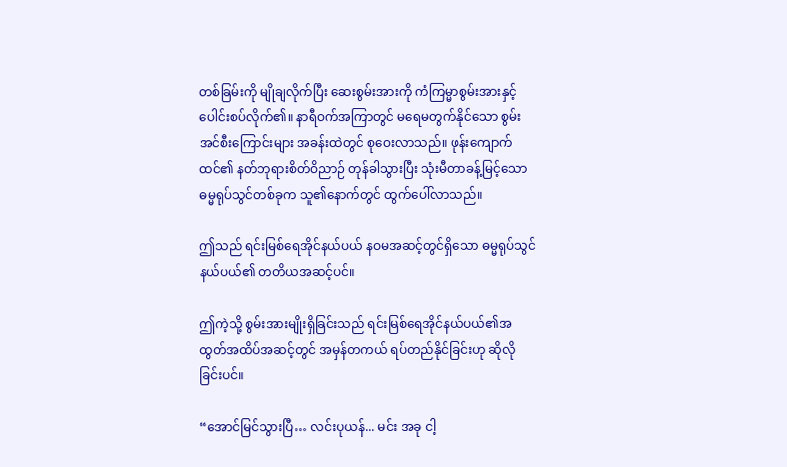တစ်ခြမ်းကို မျိုချလိုက်ပြီး ဆေးစွမ်းအားကို ကံကြမ္မာစွမ်းအားနှင့် ပေါင်းစပ်လိုက်၏။ နာရီဝက်အကြာတွင် မရေမတွက်နိုင်သော စွမ်းအင်စီးကြောင်းများ အခန်းထဲတွင် စုဝေးလာသည်။ ဖုန်းကျောက်ထင်၏ နတ်ဘုရားစိတ်ဝိညာဉ် တုန်ခါသွားပြီး သုံးမီတာခန့်မြင့်သော ဓမ္မရုပ်သွင်တစ်ခုက သူ၏နောက်တွင် ထွက်ပေါ်လာသည်။

ဤသည် ရင်းမြစ်ရေအိုင်နယ်ပယ် နဝမအဆင့်တွင်ရှိသော ဓမ္မရုပ်သွင်နယ်ပယ်၏ တတိယအဆင့်ပင်။

ဤကဲ့သို့ စွမ်းအားမျိုးရှိခြင်းသည် ရင်းမြစ်ရေအိုင်နယ်ပယ်၏အထွတ်အထိပ်အဆင့်တွင် အမှန်တကယ် ရပ်တည်နိုင်ခြင်းဟု ဆိုလိုခြင်းပင်။

“အောင်မြင်သွားပြီ… လင်းပုယန်... မင်း အခု ငါ့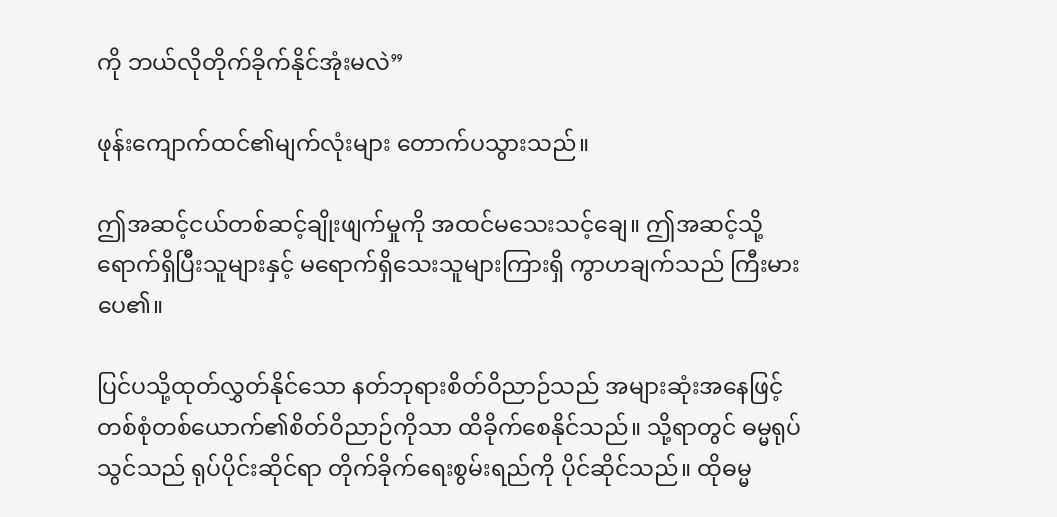ကို ဘယ်လိုတိုက်ခိုက်နိုင်အုံးမလဲ”

ဖုန်းကျောက်ထင်၏မျက်လုံးများ တောက်ပသွားသည်။

ဤအဆင့်ငယ်တစ်ဆင့်ချိုးဖျက်မှုကို အထင်မသေးသင့်ချေ။ ဤအဆင့်သို့ ရောက်ရှိပြီးသူများနှင့် မရောက်ရှိသေးသူများကြားရှိ ကွာဟချက်သည် ကြီးမားပေ၏။

ပြင်ပသို့ထုတ်လွှတ်နိုင်သော နတ်ဘုရားစိတ်ဝိညာဉ်သည် အများဆုံးအနေဖြင့် တစ်စုံတစ်ယောက်၏စိတ်ဝိညာဉ်ကိုသာ ထိခိုက်စေနိုင်သည်။ သို့ရာတွင် ဓမ္မရုပ်သွင်သည် ရုပ်ပိုင်းဆိုင်ရာ တိုက်ခိုက်ရေးစွမ်းရည်ကို ပိုင်ဆိုင်သည်။ ထိုဓမ္မ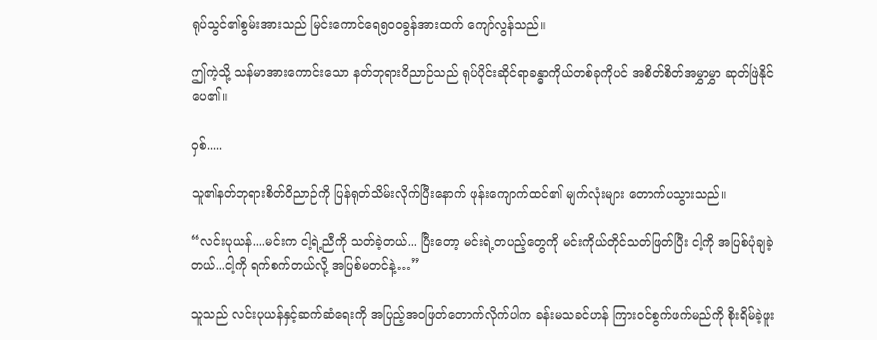ရုပ်သွင်၏စွမ်းအားသည် မြင်းကောင်ရေ၅၀၀ခွန်အားထက် ကျော်လွန်သည်။

ဤကဲ့သို့ သန်မာအားကောင်းသော နတ်ဘုရားဝိညာဉ်သည် ရုပ်ပိုင်းဆိုင်ရာခန္ဓာကိုယ်တစ်ခုကိုပင် အစိတ်စိတ်အမွှာမွှာ ဆုတ်ဖြဲနိုင်ပေ၏။

ဝှစ်.....

သူ၏နတ်ဘုရားစိတ်ဝိညာဉ်ကို ပြန်ရုတ်သိမ်းလိုက်ပြီးနောက် ဖုန်းကျောက်ထင်၏ မျက်လုံးများ တောက်ပသွားသည်။

“လင်းပုယန်....မင်းက ငါ့ရဲ့ညီကို သတ်ခဲ့တယ်... ပြီးတော့ မင်းရဲ့တပည့်တွေကို မင်းကိုယ်တိုင်သတ်ဖြတ်ပြီး ငါ့ကို အပြစ်ပုံချခဲ့တယ်...ငါ့ကို ရက်စက်တယ်လို့ အပြစ်မတင်နဲ့…”

သူသည် လင်းပုယန်နှင့်ဆက်ဆံရေးကို အပြည့်အဝဖြတ်တောက်လိုက်ပါက ခန်းမသခင်ဟန် ကြားဝင်စွက်ဖက်မည်ကို စိုးရိမ်ခဲ့ဖူး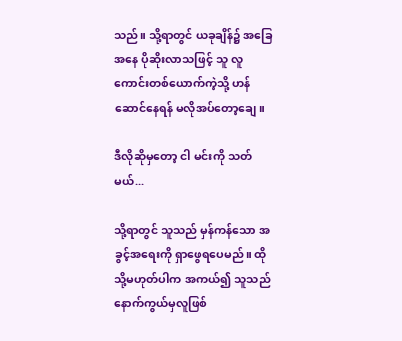သည်။ သို့ရာတွင် ယခုချိန်၌ အခြေအနေ ပိုဆိုးလာသဖြင့် သူ လူကောင်းတစ်ယောက်ကဲ့သို့ ဟန်ဆောင်နေရန် မလိုအပ်တော့ချေ။

ဒီလိုဆိုမှတော့ ငါ မင်းကို သတ်မယ်...

သို့ရာတွင် သူသည် မှန်ကန်သော အခွင့်အရေးကို ရှာဖွေရပေမည်။ ထိုသို့မဟုတ်ပါက အကယ်၍ သူသည် နောက်ကွယ်မှလူဖြစ်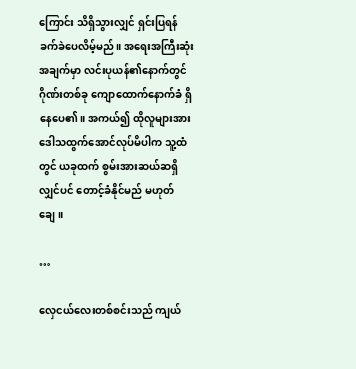ကြောင်း သိရှိသွားလျှင် ရှင်းပြရန် ခက်ခဲပေလိမ့်မည်။ အရေးအကြီးဆုံးအချက်မှာ လင်းပုယန်၏နောက်တွင် ဂိုဏ်းတစ်ခု ကျောထောက်နောက်ခံ ရှိနေပေ၏။ အကယ်၍ ထိုလူများအား ဒေါသထွက်အောင်လုပ်မိပါက သူ့ထံတွင် ယခုထက် စွမ်းအားဆယ်ဆရှိလျှင်ပင် တောင့်ခံနိုင်မည် မဟုတ်ချေ။

…

လှေငယ်လေးတစ်စင်းသည် ကျယ်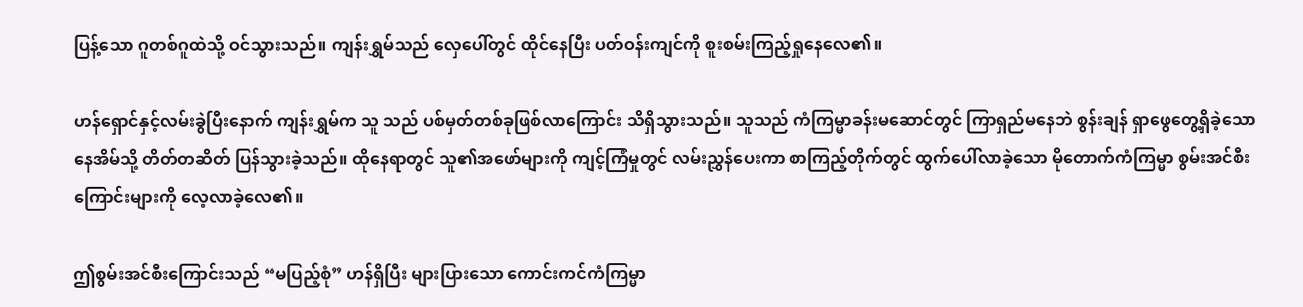ပြန့်သော ဂူတစ်ဂူထဲသို့ ဝင်သွားသည်။ ကျန်းရွှမ်သည် လှေပေါ်တွင် ထိုင်နေပြီး ပတ်ဝန်းကျင်ကို စူးစမ်းကြည့်ရှုနေလေ၏။

ဟန်ရှောင်နှင့်လမ်းခွဲပြီးနောက် ကျန်းရွှမ်က သူ သည် ပစ်မှတ်တစ်ခုဖြစ်လာကြောင်း သိရှိသွားသည်။ သူသည် ကံကြမ္မာခန်းမဆောင်တွင် ကြာရှည်မနေဘဲ စွန်းချန် ရှာဖွေတွေ့ရှိခဲ့သော နေအိမ်သို့ တိတ်တဆိတ် ပြန်သွားခဲ့သည်။ ထိုနေရာတွင် သူ၏အဖော်များကို ကျင့်ကြံမှုတွင် လမ်းညွှန်ပေးကာ စာကြည့်တိုက်တွင် ထွက်ပေါ်လာခဲ့သော မိုတောက်ကံကြမ္မာ စွမ်းအင်စီးကြောင်းများကို လေ့လာခဲ့လေ၏။

ဤစွမ်းအင်စီးကြောင်းသည် “မပြည့်စုံ” ဟန်ရှိပြီး များပြားသော ကောင်းကင်ကံကြမ္မာ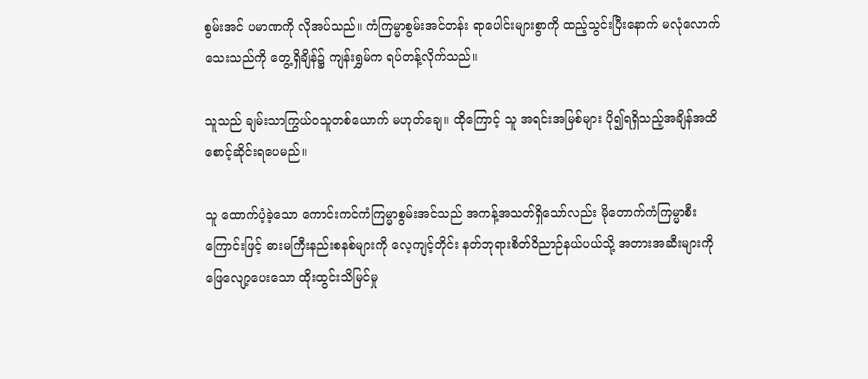စွမ်းအင် ပမာဏကို လိုအပ်သည်။ ကံကြမ္မာစွမ်းအင်တန်း ရာပေါင်းများစွာကို ထည့်သွင်းပြီးနောက် မလုံလောက်သေးသည်ကို တွေ့ရှိချိန်၌ ကျန်းရွှမ်က ရပ်တန့်လိုက်သည်။

သူသည် ချမ်းသာကြွယ်ဝသူတစ်ယောက် မဟုတ်ချေ။ ထိုကြောင့် သူ အရင်းအမြစ်များ ပို၍ရရှိသည့်အချိန်အထိ စောင့်ဆိုင်းရပေမည်။

သူ ထောက်ပံ့ခဲ့သော ကောင်းကင်ကံကြမ္မာစွမ်းအင်သည် အကန့်အသတ်ရှိသော်လည်း မိုတောက်ကံကြမ္မာစီးကြောင်းဖြင့် ဓားမကြီးနည်းစနစ်များကို လေ့ကျင့်တိုင်း နတ်ဘုရားစိတ်ဝိညာဉ်နယ်ပယ်သို့ အတားအဆီးများကို ဖြေလျော့ပေးသော ထိုးထွင်းသိမြင်မှု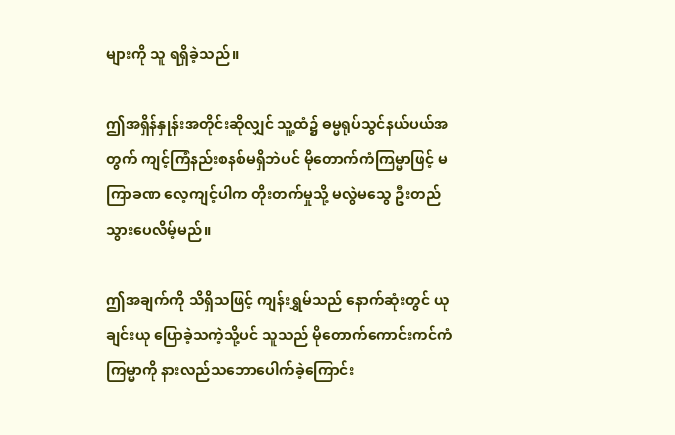များကို သူ ရရှိခဲ့သည်။

ဤအရှိန်နှုန်းအတိုင်းဆိုလျှင် သူ့ထံ၌ ဓမ္မရုပ်သွင်နယ်ပယ်အတွက် ကျင့်ကြံနည်းစနစ်မရှိဘဲပင် မိုတောက်ကံကြမ္မာဖြင့် မကြာခဏ လေ့ကျင့်ပါက တိုးတက်မှုသို့ မလွဲမသွေ ဦးတည်သွားပေလိမ့်မည်။

ဤအချက်ကို သိရှိသဖြင့် ကျန်းရွှမ်သည် နောက်ဆုံးတွင် ယုချင်းယု ပြောခဲ့သကဲ့သို့ပင် သူသည် မိုတောက်ကောင်းကင်ကံကြမ္မာကို နားလည်သဘောပေါက်ခဲ့ကြောင်း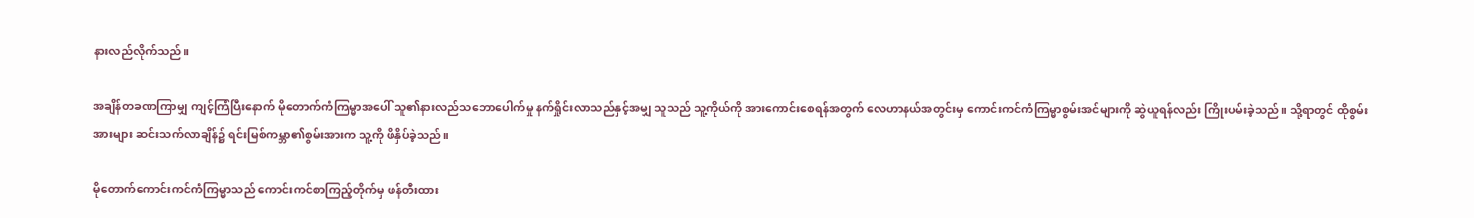နားလည်လိုက်သည်။

အချိန်တခဏကြာမျှ ကျင့်ကြံပြီးနောက် မိုတောက်ကံကြမ္မာအပေါ် သူ၏နားလည်သဘောပေါက်မှု နက်ရှိုင်းလာသည်နှင့်အမျှ သူသည် သူ့ကိုယ်ကို အားကောင်းစေရန်အတွက် လေဟာနယ်အတွင်းမှ ကောင်းကင်ကံကြမ္မာစွမ်းအင်များကို ဆွဲယူရန်လည်း ကြိုးပမ်းခဲ့သည်။ သို့ရာတွင် ထိုစွမ်းအားများ ဆင်းသက်လာချိန်၌ ရင်းမြစ်ကမ္ဘာ၏စွမ်းအားက သူ့ကို ဖိနှိပ်ခဲ့သည်။

မိုတောက်ကောင်းကင်ကံကြမ္မာသည် ကောင်းကင်စာကြည့်တိုက်မှ ဖန်တီးထား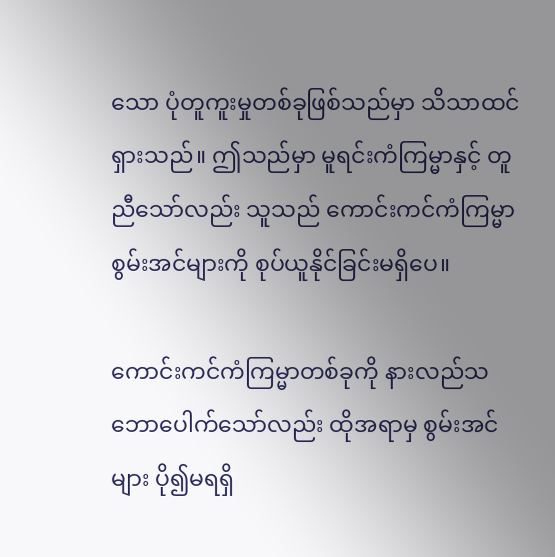သော ပုံတူကူးမှုတစ်ခုဖြစ်သည်မှာ သိသာထင်ရှားသည်။ ဤသည်မှာ မူရင်းကံကြမ္မာနှင့် တူညီသော်လည်း သူသည် ကောင်းကင်ကံကြမ္မာစွမ်းအင်များကို စုပ်ယူနိုင်ခြင်းမရှိပေ။

ကောင်းကင်ကံကြမ္မာတစ်ခုကို နားလည်သဘောပေါက်သော်လည်း ထိုအရာမှ စွမ်းအင်များ ပို၍မရရှိ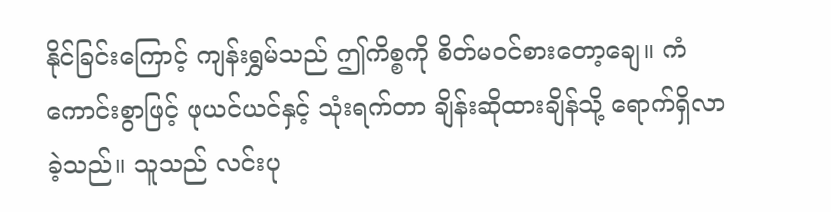နိုင်ခြင်းကြောင့် ကျန်းရွှမ်သည် ဤကိစ္စကို စိတ်မဝင်စားတော့ချေ။ ကံကောင်းစွာဖြင့် ဖုယင်ယင်နှင့် သုံးရက်တာ ချိန်းဆိုထားချိန်သို့ ရောက်ရှိလာခဲ့သည်။ သူသည် လင်းပု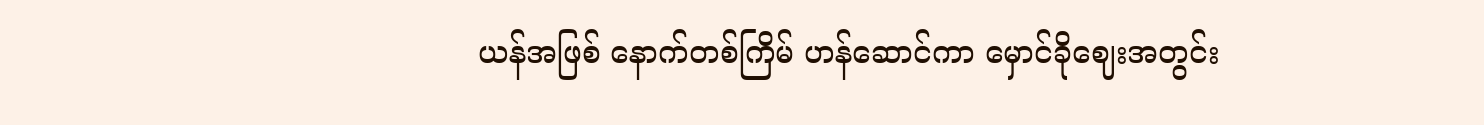ယန်အဖြစ် နောက်တစ်ကြိမ် ဟန်ဆောင်ကာ မှောင်ခိုဈေးအတွင်း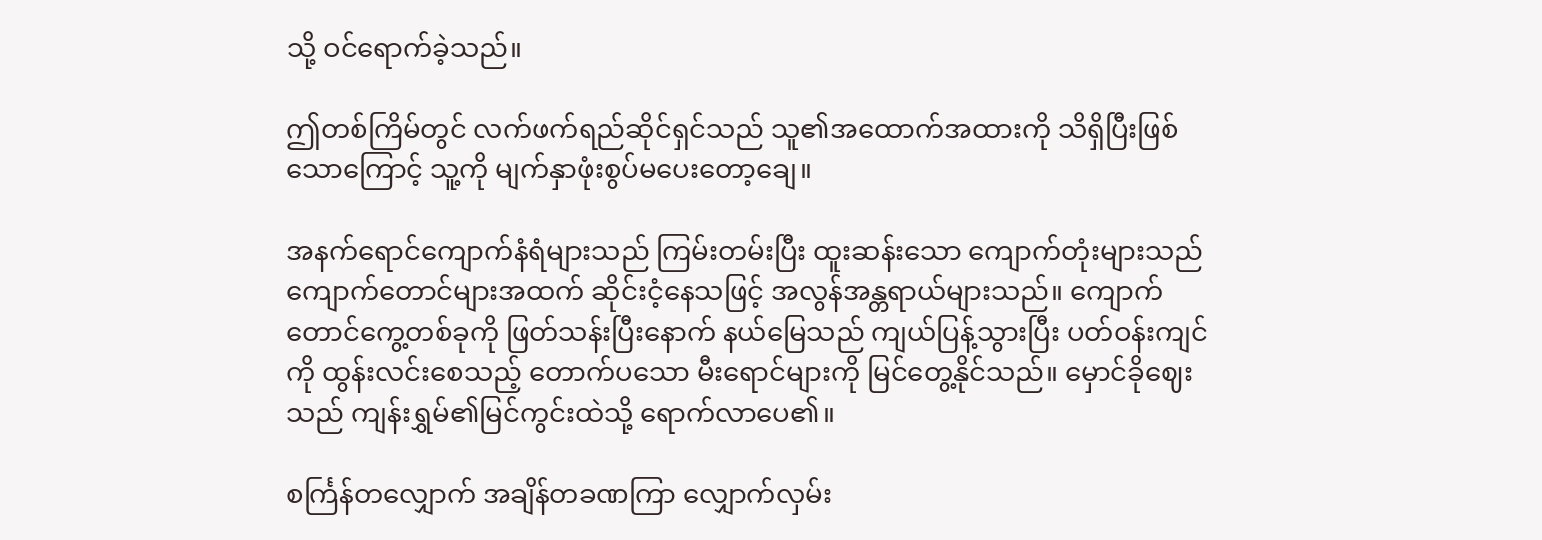သို့ ဝင်ရောက်ခဲ့သည်။

ဤတစ်ကြိမ်တွင် လက်ဖက်ရည်ဆိုင်ရှင်သည် သူ၏အထောက်အထားကို သိရှိပြီးဖြစ်သောကြောင့် သူ့ကို မျက်နှာဖုံးစွပ်မပေးတော့ချေ။

အနက်ရောင်ကျောက်နံရံများသည် ကြမ်းတမ်းပြီး ထူးဆန်းသော ကျောက်တုံးများသည် ကျောက်တောင်များအထက် ဆိုင်းငံ့နေသဖြင့် အလွန်အန္တရာယ်များသည်။ ကျောက်တောင်ကွေ့တစ်ခုကို ဖြတ်သန်းပြီးနောက် နယ်မြေသည် ကျယ်ပြန့်သွားပြီး ပတ်ဝန်းကျင်ကို ထွန်းလင်းစေသည့် တောက်ပသော မီးရောင်များကို မြင်တွေ့နိုင်သည်။ မှောင်ခိုဈေးသည် ကျန်းရွှမ်၏မြင်ကွင်းထဲသို့ ရောက်လာပေ၏။

စင်္ကြန်တလျှောက် အချိန်တခဏကြာ လျှောက်လှမ်း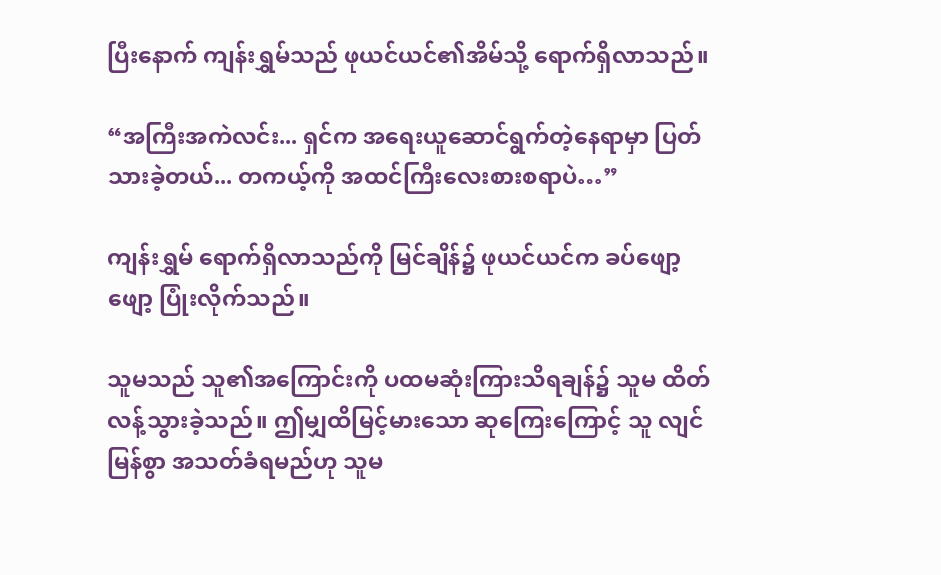ပြီးနောက် ကျန်းရွှမ်သည် ဖုယင်ယင်၏အိမ်သို့ ရောက်ရှိလာသည်။

“အကြီးအကဲလင်း... ရှင်က အရေးယူဆောင်ရွက်တဲ့နေရာမှာ ပြတ်သားခဲ့တယ်... တကယ့်ကို အထင်ကြီးလေးစားစရာပဲ…”

ကျန်းရွှမ် ရောက်ရှိလာသည်ကို မြင်ချိန်၌ ဖုယင်ယင်က ခပ်ဖျော့ဖျော့ ပြုံးလိုက်သည်။

သူမသည် သူ၏အကြောင်းကို ပထမဆုံးကြားသိရချန်၌ သူမ ထိတ်လန့်သွားခဲ့သည်။ ဤမျှထိမြင့်မားသော ဆုကြေးကြောင့် သူ လျင်မြန်စွာ အသတ်ခံရမည်ဟု သူမ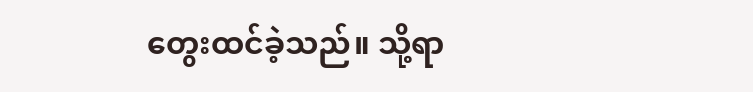တွေးထင်ခဲ့သည်။ သို့ရာ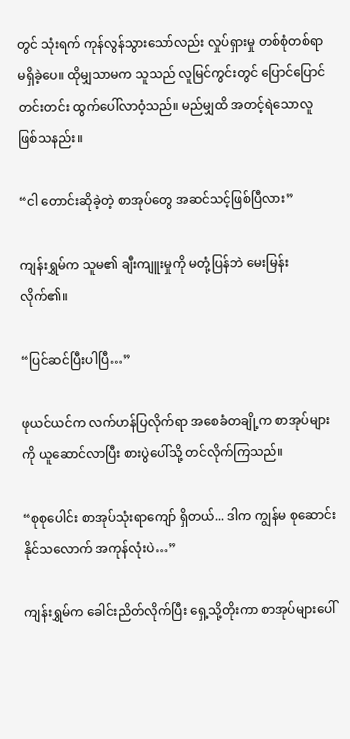တွင် သုံးရက် ကုန်လွန်သွားသော်လည်း လှုပ်ရှားမှု တစ်စုံတစ်ရာ မရှိခဲ့ပေ။ ထိုမျှသာမက သူသည် လူမြင်ကွင်းတွင် ပြောင်ပြောင်တင်းတင်း ထွက်ပေါ်လာဝံ့သည်။ မည်မျှထိ အတင့်ရဲသောလူ ဖြစ်သနည်း။

“ငါ တောင်းဆိုခဲ့တဲ့ စာအုပ်တွေ အဆင်သင့်ဖြစ်ပြီလား”

ကျန်းရွှမ်က သူမ၏ ချီးကျူးမှုကို မတုံ့ပြန်ဘဲ မေးမြန်းလိုက်၏။

“ပြင်ဆင်ပြီးပါပြီ…”

ဖုယင်ယင်က လက်ဟန်ပြလိုက်ရာ အစေခံတချို့က စာအုပ်များကို ယူဆောင်လာပြီး စားပွဲပေါ်သို့ တင်လိုက်ကြသည်။

“စုစုပေါင်း စာအုပ်သုံးရာကျော် ရှိတယ်... ဒါက ကျွန်မ စုဆောင်းနိုင်သလောက် အကုန်လုံးပဲ…”

ကျန်းရွှမ်က ခေါင်းညိတ်လိုက်ပြီး ရှေ့သို့တိုးကာ စာအုပ်များပေါ်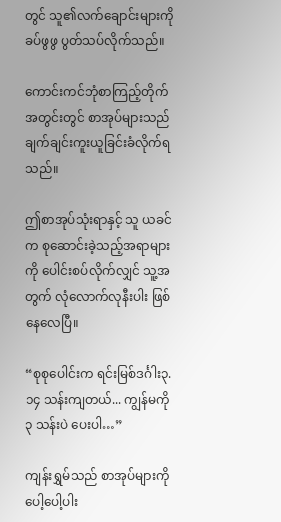တွင် သူ၏လက်ချောင်းများကို ခပ်ဖွဖွ ပွတ်သပ်လိုက်သည်။

ကောင်းကင်ဘုံစာကြည့်တိုက်အတွင်းတွင် စာအုပ်များသည် ချက်ချင်းကူးယူခြင်းခံလိုက်ရသည်။

ဤစာအုပ်သုံးရာနှင့် သူ ယခင်က စုဆောင်းခဲ့သည့်အရာများကို ပေါင်းစပ်လိုက်လျှင် သူ့အတွက် လုံလောက်လုနီးပါး ဖြစ်နေလေပြီ။

“စုစုပေါင်းက ရင်းမြစ်ဒင်္ဂါး၃.၁၄ သန်းကျတယ်... ကျွန်မကို ၃ သန်းပဲ ပေးပါ…”

ကျန်းရွှမ်သည် စာအုပ်များကို ပေါ့ပေါ့ပါး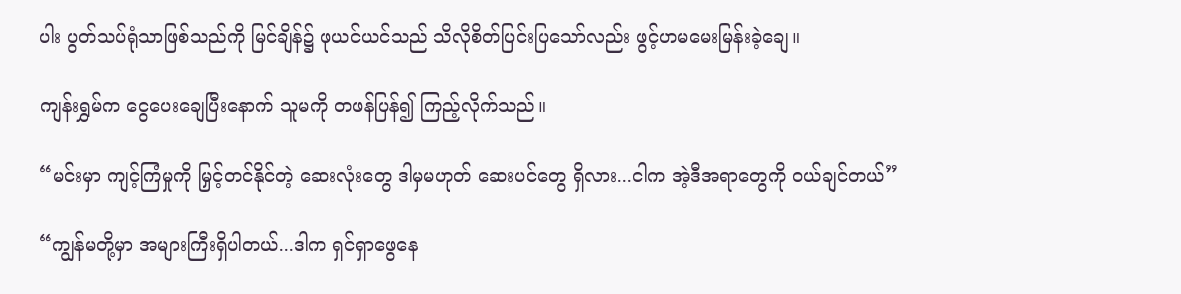ပါး ပွတ်သပ်ရုံသာဖြစ်သည်ကို မြင်ချိန်၌ ဖုယင်ယင်သည် သိလိုစိတ်ပြင်းပြသော်လည်း ဖွင့်ဟမမေးမြန်းခဲ့ချေ။

ကျန်းရွှမ်က ငွေပေးချေပြီးနောက် သူမကို တဖန်ပြန်၍ ကြည့်လိုက်သည်။

“မင်းမှာ ကျင့်ကြံမှုကို မြှင့်တင်နိုင်တဲ့ ဆေးလုံးတွေ ဒါမှမဟုတ် ဆေးပင်တွေ ရှိလား...ငါက အဲ့ဒီအရာတွေကို ဝယ်ချင်တယ်”

“ကျွန်မတို့မှာ အများကြီးရှိပါတယ်...ဒါက ရှင်ရှာဖွေနေ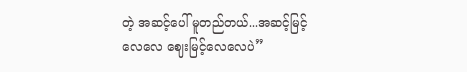တဲ့ အဆင့်ပေါ် မူတည်တယ်...အဆင့်မြင့်လေလေ ဈေးမြင့်လေလေပဲ”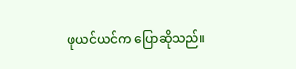ဖုယင်ယင်က ပြောဆိုသည်။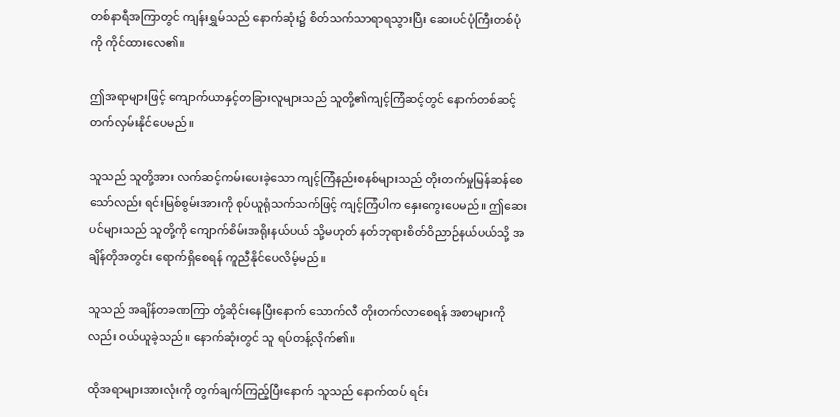တစ်နာရီအကြာတွင် ကျန်းရွှမ်သည် နောက်ဆုံး၌ စိတ်သက်သာရာရသွားပြီး ဆေးပင်ပုံကြီးတစ်ပုံကို ကိုင်ထားလေ၏။

ဤအရာများဖြင့် ကျောက်ယာနှင့်တခြားလူများသည် သူတို့၏ကျင့်ကြံဆင့်တွင် နောက်တစ်ဆင့် တက်လှမ်းနိုင်ပေမည်။

သူသည် သူတို့အား လက်ဆင့်ကမ်းပေးခဲ့သော ကျင့်ကြံနည်းစနစ်များသည် တိုးတက်မှုမြန်ဆန်စေသော်လည်း ရင်းမြစ်စွမ်းအားကို စုပ်ယူရုံသက်သက်ဖြင့် ကျင့်ကြံပါက နှေးကွေးပေမည်။ ဤဆေးပင်များသည် သူတို့ကို ကျောက်စိမ်းအရိုးနယ်ပယ် သို့မဟုတ် နတ်ဘုရားစိတ်ဝိညာဉ်နယ်ပယ်သို့ အချိန်တိုအတွင်း ရောက်ရှိစေရန် ကူညီနိုင်ပေလိမ့်မည်။

သူသည် အချိန်တခဏကြာ တုံ့ဆိုင်းနေပြီးနောက် သောက်လီ တိုးတက်လာစေရန် အစာများကိုလည်း ဝယ်ယူခဲ့သည်။ နောက်ဆုံးတွင် သူ ရပ်တန့်လိုက်၏။

ထိုအရာများအားလုံးကို တွက်ချက်ကြည့်ပြီးနောက် သူသည် နောက်ထပ် ရင်း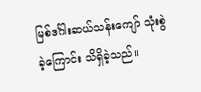မြစ်ဒင်္ဂါးဆယ်သန်းကျော် သုံးစွဲခဲ့ကြောင်း သိရှိခဲ့သည်။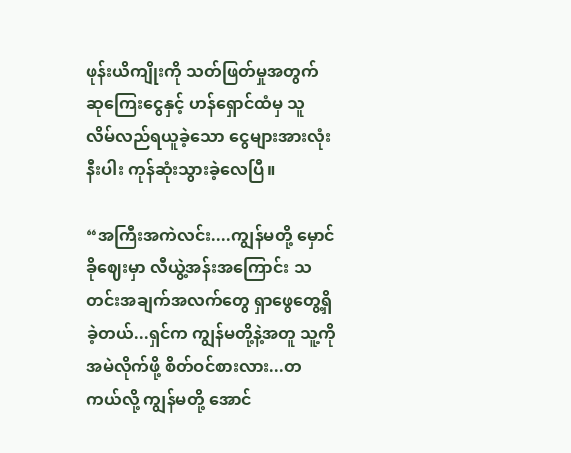ဖုန်းယိကျိုးကို သတ်ဖြတ်မှုအတွက် ဆုကြေးငွေနှင့် ဟန်ရှောင်ထံမှ သူ လိမ်လည်ရယူခဲ့သော ငွေများအားလုံးနီးပါး ကုန်ဆုံးသွားခဲ့လေပြီ။

“အကြီးအကဲလင်း....ကျွန်မတို့ မှောင်ခိုဈေးမှာ လီယွဲ့အန်းအကြောင်း သတင်းအချက်အလက်တွေ ရှာဖွေတွေ့ရှိခဲ့တယ်...ရှင်က ကျွန်မတို့နဲ့အတူ သူ့ကို အမဲလိုက်ဖို့ စိတ်ဝင်စားလား...တကယ်လို့ ကျွန်မတို့ အောင်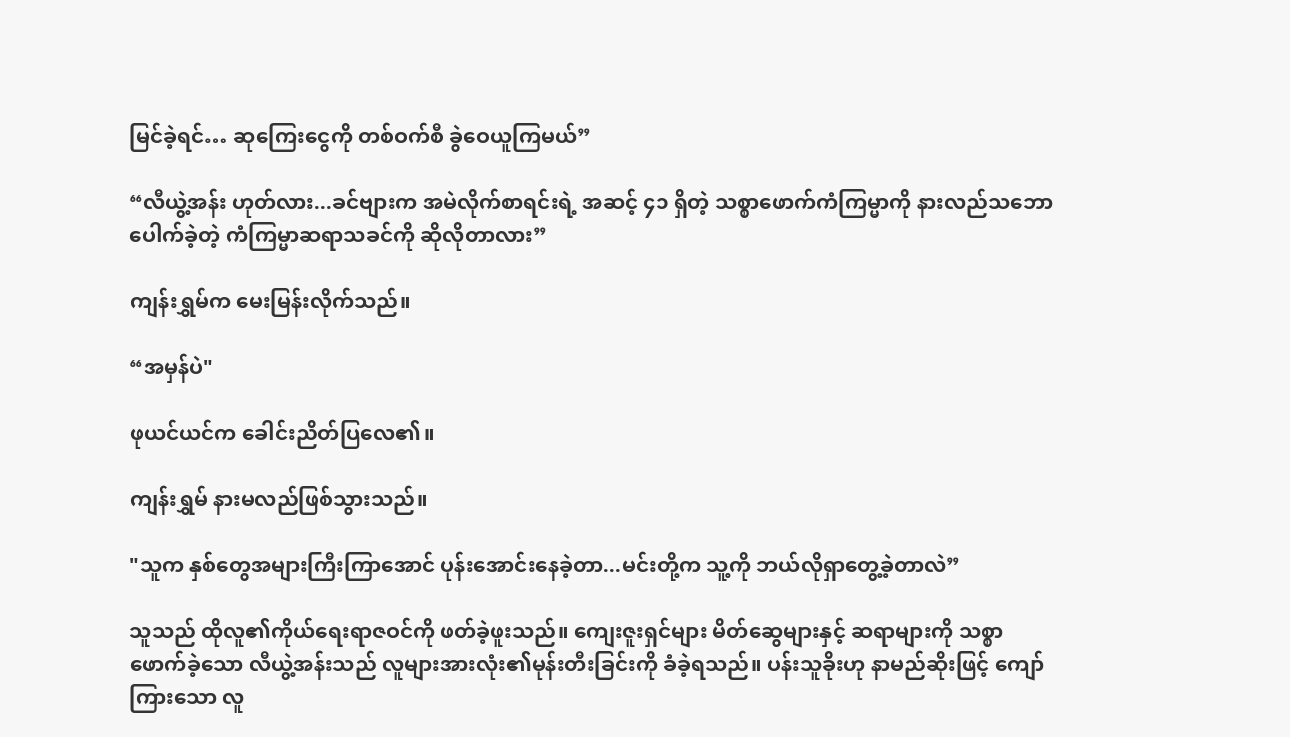မြင်ခဲ့ရင်… ဆုကြေးငွေကို တစ်ဝက်စီ ခွဲဝေယူကြမယ်”

“လီယွဲ့အန်း ဟုတ်လား...ခင်ဗျားက အမဲလိုက်စာရင်းရဲ့ အဆင့် ၄၁ ရှိတဲ့ သစ္စာဖောက်ကံကြမ္မာကို နားလည်သဘောပေါက်ခဲ့တဲ့ ကံကြမ္မာဆရာသခင်ကို ဆိုလိုတာလား”

ကျန်းရွှမ်က မေးမြန်းလိုက်သည်။

“အမှန်ပဲ"

ဖုယင်ယင်က ခေါင်းညိတ်ပြလေ၏။

ကျန်းရွှမ် နားမလည်ဖြစ်သွားသည်။

"သူက နှစ်တွေအများကြီးကြာအောင် ပုန်းအောင်းနေခဲ့တာ...မင်းတို့က သူ့ကို ဘယ်လိုရှာတွေ့ခဲ့တာလဲ”

သူသည် ထိုလူ၏ကိုယ်ရေးရာဇဝင်ကို ဖတ်ခဲ့ဖူးသည်။ ကျေးဇူးရှင်များ မိတ်ဆွေများနှင့် ဆရာများကို သစ္စာဖောက်ခဲ့သော လီယွဲ့အန်းသည် လူများအားလုံး၏မုန်းတီးခြင်းကို ခံခဲ့ရသည်။ ပန်းသူခိုးဟု နာမည်ဆိုးဖြင့် ကျော်ကြားသော လူ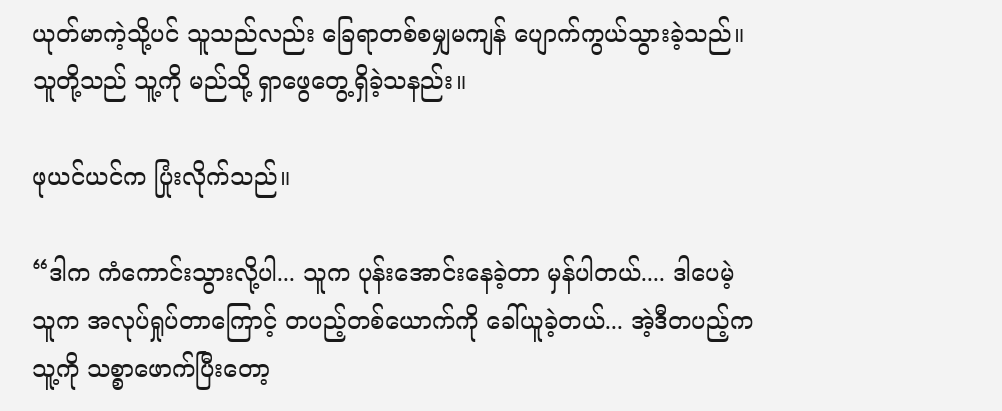ယုတ်မာကဲ့သို့ပင် သူသည်လည်း ခြေရာတစ်စမျှမကျန် ပျောက်ကွယ်သွားခဲ့သည်။ သူတို့သည် သူ့ကို မည်သို့ ရှာဖွေတွေ့ရှိခဲ့သနည်း။

ဖုယင်ယင်က ပြုံးလိုက်သည်။

“ဒါက ကံကောင်းသွားလို့ပါ... သူက ပုန်းအောင်းနေခဲ့တာ မှန်ပါတယ်.... ဒါပေမဲ့ သူက အလုပ်ရှုပ်တာကြောင့် တပည့်တစ်ယောက်ကို ခေါ်ယူခဲ့တယ်... အဲ့ဒီတပည့်က သူ့ကို သစ္စာဖောက်ပြီးတော့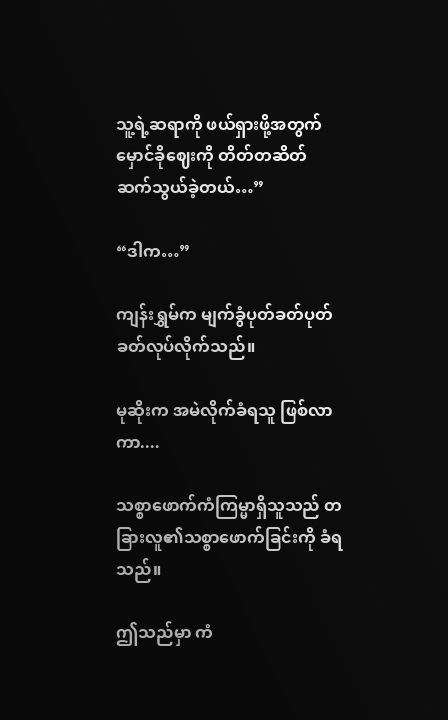သူ့ရဲ့ဆရာကို ဖယ်ရှားဖို့အတွက် မှောင်ခိုဈေးကို တိတ်တဆိတ် ဆက်သွယ်ခဲ့တယ်…”

“ဒါက…”

ကျန်းရွှမ်က မျက်ခွံပုတ်ခတ်ပုတ်ခတ်လုပ်လိုက်သည်။

မုဆိုးက အမဲလိုက်ခံရသူ ဖြစ်လာကာ....

သစ္စာဖောက်ကံကြမ္မာရှိသူသည် တခြားလူ၏သစ္စာဖောက်ခြင်းကို ခံရသည်။

ဤသည်မှာ ကံ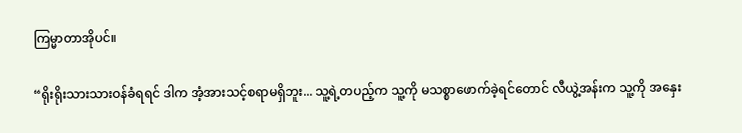ကြမ္မာတာအိုပင်။

“ရိုးရိုးသားသားဝန်ခံရရင် ဒါက အံ့အားသင့်စရာမရှိဘူး... သူ့ရဲ့တပည့်က သူ့ကို မသစ္စာဖောက်ခဲ့ရင်တောင် လီယွဲ့အန်းက သူ့ကို အနှေး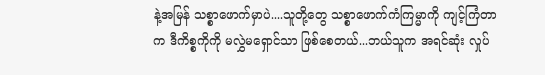နဲ့အမြန် သစ္စာဖောက်မှာပဲ....သူတို့တွေ သစ္စာဖောက်ကံကြမ္မာကို ကျင့်ကြံတာက ဒီကိစ္စကိုကို မလွှဲမရှောင်သာ ဖြစ်စေတယ်...ဘယ်သူက အရင်ဆုံး လှုပ်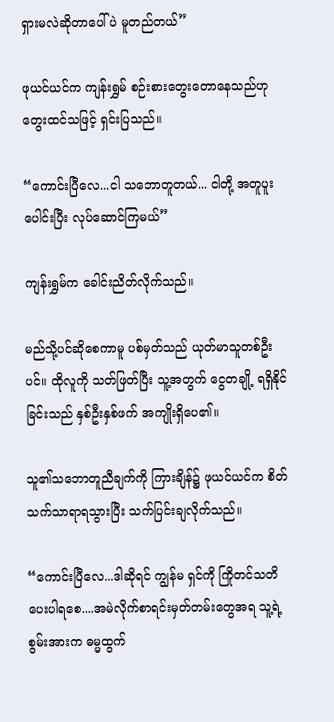ရှားမလဲဆိုတာပေါ်ပဲ မူတည်တယ်”

ဖုယင်ယင်က ကျန်းရွှမ် စဉ်းစားတွေးတောနေသည်ဟု တွေးထင်သဖြင့် ရှင်းပြသည်။

“ကောင်းပြီလေ...ငါ သဘောတူတယ်... ငါတို့ အတူပူးပေါင်းပြီး လုပ်ဆောင်ကြမယ်”

ကျန်းရွှမ်က ခေါင်းညိတ်လိုက်သည်။

မည်သို့ပင်ဆိုစေကာမူ ပစ်မှတ်သည် ယုတ်မာသူတစ်ဦးပင်။ ထိုလူကို သတ်ဖြတ်ပြီး သူ့အတွက် ငွေတချို့ ရရှိနိုင်ခြင်းသည် နှစ်ဦးနှစ်ဖက် အကျိုးရှိပေ၏။

သူ၏သဘောတူညီချက်ကို ကြားချိန်၌ ဖုယင်ယင်က စိတ်သက်သာရာရသွားပြီး သက်ပြင်းချလိုက်သည်။

“ကောင်းပြီလေ...ဒါဆိုရင် ကျွန်မ ရှင်ကို ကြိုတင်သတိပေးပါရစေ....အမဲလိုက်စာရင်းမှတ်တမ်းတွေအရ သူ့ရဲ့စွမ်းအားက ဓမ္မထွက်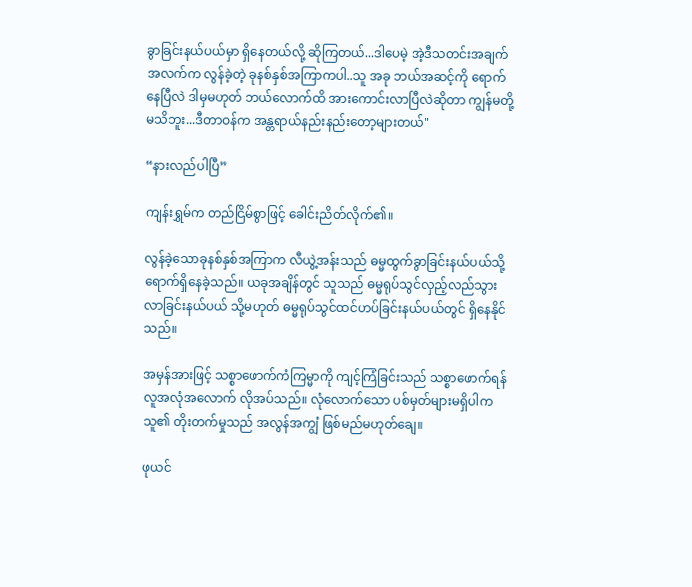ခွာခြင်းနယ်ပယ်မှာ ရှိနေတယ်လို့ ဆိုကြတယ်...ဒါပေမဲ့ အဲ့ဒီသတင်းအချက်အလက်က လွန်ခဲ့တဲ့ ခုနစ်နှစ်အကြာကပါ..သူ အခု ဘယ်အဆင့်ကို ရောက်နေပြီလဲ ဒါမှမဟုတ် ဘယ်လောက်ထိ အားကောင်းလာပြီလဲဆိုတာ ကျွန်မတို့ မသိဘူး...ဒီတာဝန်က အန္တရာယ်နည်းနည်းတော့များတယ်"

“နားလည်ပါပြီ”

ကျန်းရွှမ်က တည်ငြိမ်စွာဖြင့် ခေါင်းညိတ်လိုက်၏။

လွန်ခဲ့သောခုနစ်နှစ်အကြာက လီယွဲ့အန်းသည် ဓမ္မထွက်ခွာခြင်းနယ်ပယ်သို့ ရောက်ရှိနေခဲ့သည်။ ယခုအချိန်တွင် သူသည် ဓမ္မရုပ်သွင်လှည့်လည်သွားလာခြင်းနယ်ပယ် သို့မဟုတ် ဓမ္မရုပ်သွင်ထင်ဟပ်ခြင်းနယ်ပယ်တွင် ရှိနေနိုင်သည်။

အမှန်အားဖြင့် သစ္စာဖောက်ကံကြမ္မာကို ကျင့်ကြံခြင်းသည် သစ္စာဖောက်ရန် လူအလုံအလောက် လိုအပ်သည်။ လုံလောက်သော ပစ်မှတ်များမရှိပါက သူ၏ တိုးတက်မှုသည် အလွန်အကျွံ ဖြစ်မည်မဟုတ်ချေ။

ဖုယင်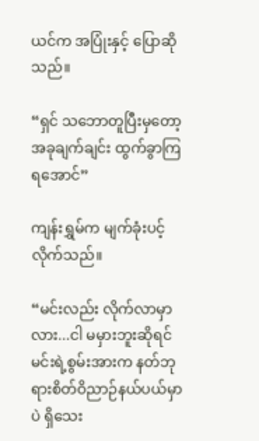ယင်က အပြုံးနှင့် ပြောဆိုသည်။

“ရှင် သဘောတူပြီးမှတော့ အခုချက်ချင်း ထွက်ခွာကြရအောင်”

ကျန်းရွှမ်က မျက်ခုံးပင့်လိုက်သည်။

“မင်းလည်း လိုက်လာမှာလား...ငါ မမှားဘူးဆိုရင် မင်းရဲ့စွမ်းအားက နတ်ဘုရားစိတ်ဝိညာဉ်နယ်ပယ်မှာပဲ ရှိသေး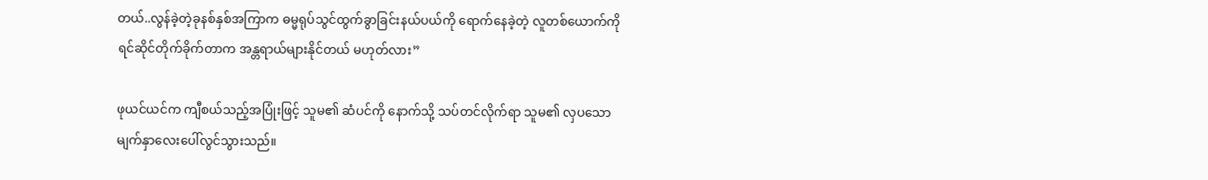တယ်..လွန်ခဲ့တဲ့ခုနစ်နှစ်အကြာက ဓမ္မရုပ်သွင်ထွက်ခွာခြင်းနယ်ပယ်ကို ရောက်နေခဲ့တဲ့ လူတစ်ယောက်ကို ရင်ဆိုင်တိုက်ခိုက်တာက အန္တရာယ်များနိုင်တယ် မဟုတ်လား”

ဖုယင်ယင်က ကျီစယ်သည့်အပြုံးဖြင့် သူမ၏ ဆံပင်ကို နောက်သို့ သပ်တင်လိုက်ရာ သူမ၏ လှပသောမျက်နှာလေးပေါ်လွင်သွားသည်။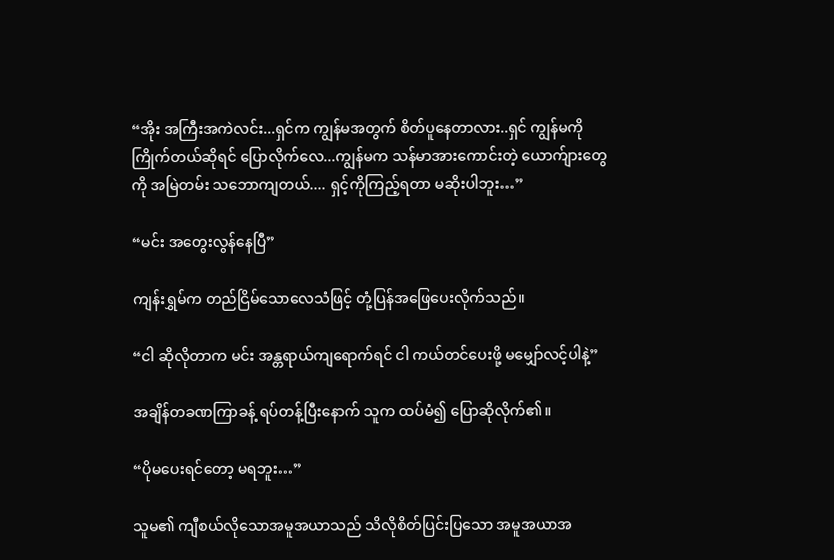“အိုး အကြီးအကဲလင်း...ရှင်က ကျွန်မအတွက် စိတ်ပူနေတာလား..ရှင် ကျွန်မကို ကြိုက်တယ်ဆိုရင် ပြောလိုက်လေ...ကျွန်မက သန်မာအားကောင်းတဲ့ ယောက်ျားတွေကို အမြဲတမ်း သဘောကျတယ်.... ရှင့်ကိုကြည့်ရတာ မဆိုးပါဘူး…”

“မင်း အတွေးလွန်နေပြီ”

ကျန်းရွှမ်က တည်ငြိမ်သောလေသံဖြင့် တုံ့ပြန်အဖြေပေးလိုက်သည်။

“ငါ ဆိုလိုတာက မင်း အန္တရာယ်ကျရောက်ရင် ငါ ကယ်တင်ပေးဖို့ မမျှော်လင့်ပါနဲ့”

အချိန်တခဏကြာခန့် ရပ်တန့်ပြီးနောက် သူက ထပ်မံ၍ ပြောဆိုလိုက်၏။

“ပိုမပေးရင်တော့ မရဘူး…”

သူမ၏ ကျီစယ်လိုသောအမူအယာသည် သိလိုစိတ်ပြင်းပြသော အမူအယာအ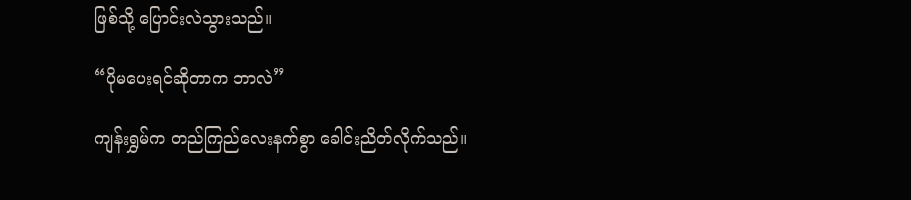ဖြစ်သို့ ပြောင်းလဲသွားသည်။

“ပိုမပေးရင်ဆိုတာက ဘာလဲ”

ကျန်းရွှမ်က တည်ကြည်လေးနက်စွာ ခေါင်းညိတ်လိုက်သည်။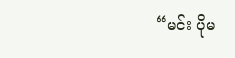“မင်း ပိုမ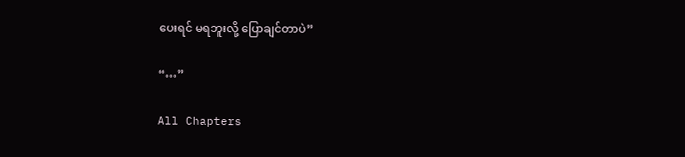ပေးရင် မရဘူးလို့ ပြောချင်တာပဲ”

“…”

All Chapters